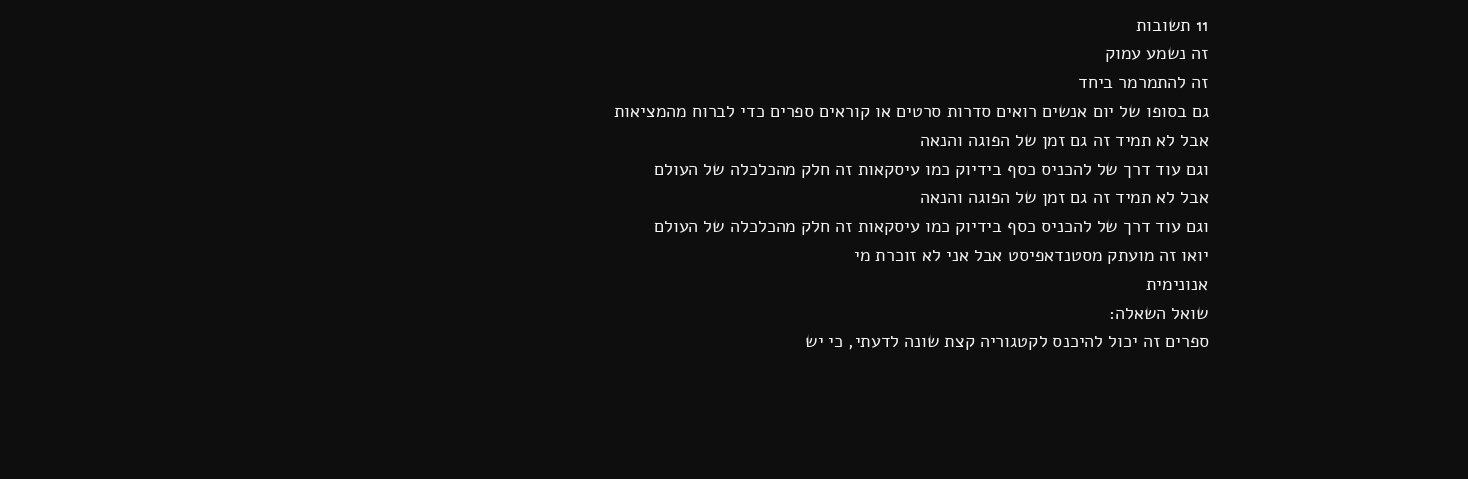11 תשובות
זה נשמע עמוק
זה להתמרמר ביחד
גם בסופו של יום אנשים רואים סדרות סרטים או קוראים ספרים כדי לברוח מהמציאות
אבל לא תמיד זה גם זמן של הפוגה והנאה
וגם עוד דרך של להכניס כסף בידיוק כמו עיסקאות זה חלק מהכלכלה של העולם
אבל לא תמיד זה גם זמן של הפוגה והנאה
וגם עוד דרך של להכניס כסף בידיוק כמו עיסקאות זה חלק מהכלכלה של העולם
יואו זה מועתק מסטנדאפיסט אבל אני לא זוכרת מי
אנונימית
שואל השאלה:
ספרים זה יכול להיכנס לקטגוריה קצת שונה לדעתי, כי יש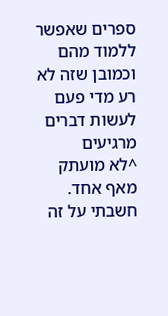ספרים שאפשר ללמוד מהם
וכמובן שזה לא רע מדי פעם לעשות דברים מרגיעים
^לא מועתק מאף אחד. חשבתי על זה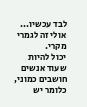לבד עכשיו... אולי זה לגמרי מקרי.
יכול להיות שעוד אנשים חושבים כמוני, כלומר יש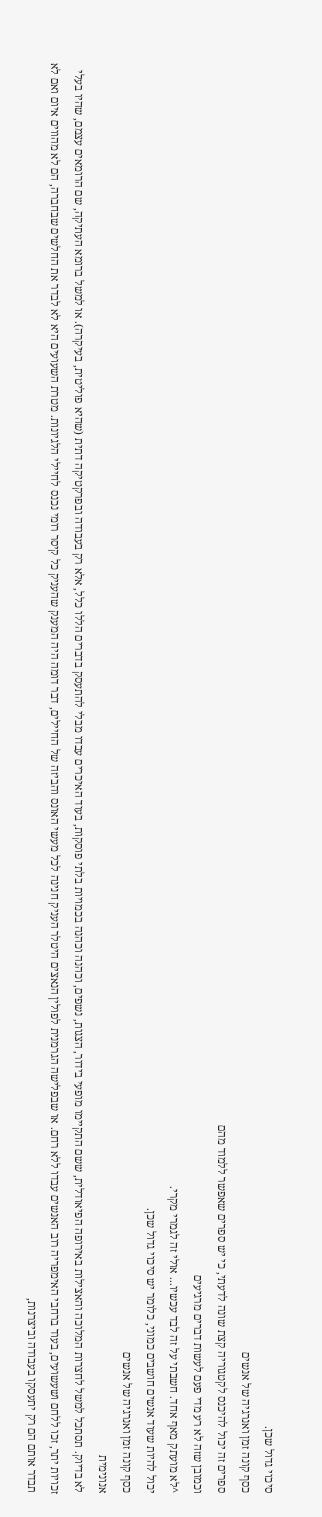סיכוי גדול שכן.
כסף קונה זמן ואנרגיה של אנשים
ספרים זה יכול להיכנס לקטגוריה קצת שונה לדעתי, כי יש ספרים שאפשר ללמוד מהם
וכמובן שזה לא רע מדי פעם לעשות דברים מרגיעים
^לא מועתק מאף אחד. חשבתי על זה לבד עכשיו... אולי זה לגמרי מקרי.
יכול להיות שעוד אנשים חושבים כמוני, כלומר יש סיכוי גדול שכן.
כסף קונה זמן ואנרגיה של אנשים
אנונימית
לא בדיוק. תסתכל למשל לחצרות המלוכה והאצילות באירופה הפיאודלית, ששם התקיימו מופעי בידור, הצגות, נשפים, וכהנה וכהנה בכמויות בלתי פוסקות, בעוד האיכרים עבדו מבלי להתעסק בדברים הללו כלל, אלא רק בעבודה ובפרקטיקה דתית (שהיא פוליטית, בעיקרה). או למשל ברומא העתיקה, שם הרומאים עצמם, שהיו בעלי זכויות יתר, זכו ללחם ושעשועים, בעוד ברחבי האימפריה רוב האנשים עבדו ללא רחם. או שבפלישה הגרמנית לפולין הנאצים היטלר העניק חנינה לכל מעשי האונס והביזה של החיילים, דבר דומה היה המענק שהעניק כל קיסר רומי נכנס לחיילי הלגיונות. מטרת השעועים היא לא לבדר את החלשים שבחברה, הם לא מהווים איום ואם לא תבדר אותם הם רק יתעסקו בעבודה וביצרנות,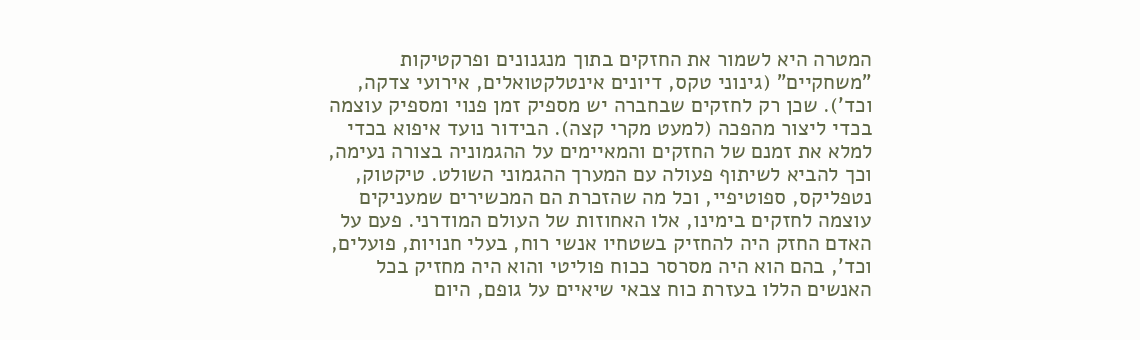המטרה היא לשמור את החזקים בתוך מנגנונים ופרקטיקות "משחקיים" (גינוני טקס, דיונים אינטלקטואלים, אירועי צדקה, וכד'). שכן רק לחזקים שבחברה יש מספיק זמן פנוי ומספיק עוצמה בכדי ליצור מהפכה (למעט מקרי קצה). הבידור נועד איפוא בכדי למלא את זמנם של החזקים והמאיימים על ההגמוניה בצורה נעימה, וכך להביא לשיתוף פעולה עם המערך ההגמוני השולט. טיקטוק, נטפליקס, ספוטיפיי, וכל מה שהזכרת הם המכשירים שמעניקים עוצמה לחזקים בימינו, אלו האחוזות של העולם המודרני. פעם על האדם החזק היה להחזיק בשטחיו אנשי רוח, בעלי חנויות, פועלים, וכד', בהם הוא היה מסרסר ככוח פוליטי והוא היה מחזיק בכל האנשים הללו בעזרת כוח צבאי שיאיים על גופם, היום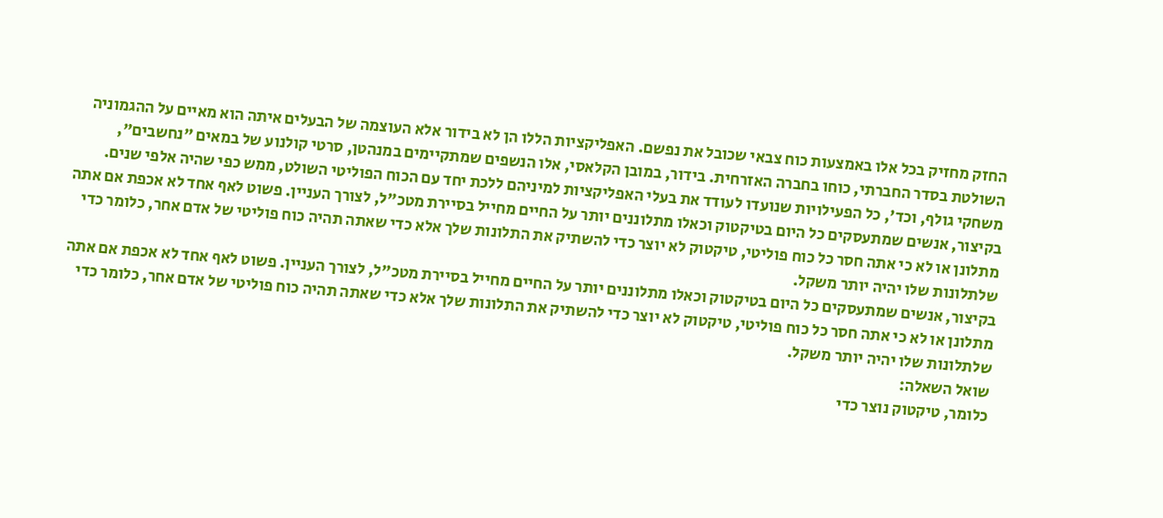החזק מחזיק בכל אלו באמצעות כוח צבאי שכובל את נפשם. האפליקציות הללו הן לא בידור אלא העוצמה של הבעלים איתה הוא מאיים על ההגמוניה השולטת בסדר החברתי, כוחו בחברה האזרחית. בידור, במובן הקלאסי, אלו הנשפים שמתקיימים במנהטן, סרטי קולנוע של במאים "נחשבים", משחקי גולף, וכד', כל הפעילויות שנועדו לעודד את בעלי האפליקציות למיניהם ללכת יחד עם הכוח הפוליטי השולט, ממש כפי שהיה אלפי שנים.
בקיצור, אנשים שמתעסקים כל היום בטיקטוק וכאלו מתלוננים יותר על החיים מחייל בסיירת מטכ"ל, לצורך העניין. פשוט לאף אחד לא אכפת אם אתה מתלונן או לא כי אתה חסר כל כוח פוליטי, טיקטוק לא יוצר כדי להשתיק את התלונות שלך אלא כדי שאתה תהיה כוח פוליטי של אדם אחר, כלומר כדי שלתלונות שלו יהיה יותר משקל.
בקיצור, אנשים שמתעסקים כל היום בטיקטוק וכאלו מתלוננים יותר על החיים מחייל בסיירת מטכ"ל, לצורך העניין. פשוט לאף אחד לא אכפת אם אתה מתלונן או לא כי אתה חסר כל כוח פוליטי, טיקטוק לא יוצר כדי להשתיק את התלונות שלך אלא כדי שאתה תהיה כוח פוליטי של אדם אחר, כלומר כדי שלתלונות שלו יהיה יותר משקל.
שואל השאלה:
כלומר, טיקטוק נוצר כדי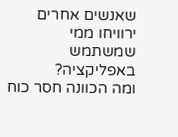שאנשים אחרים ירוויחו ממי שמשתמש באפליקציה?
ומה הכוונה חסר כוח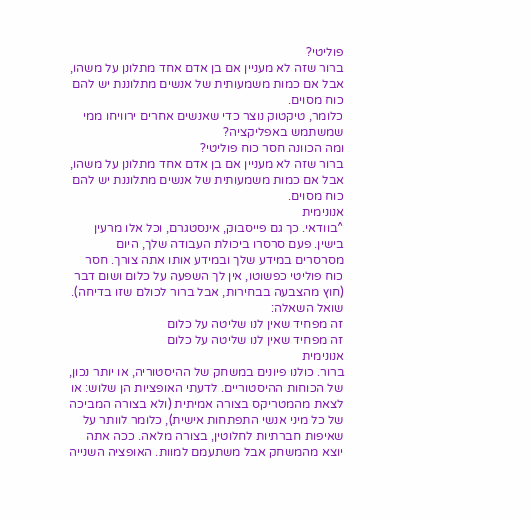פוליטי?
ברור שזה לא מעניין אם בן אדם אחד מתלונן על משהו, אבל אם כמות משמעותית של אנשים מתלוננת יש להם כוח מסוים.
כלומר, טיקטוק נוצר כדי שאנשים אחרים ירוויחו ממי שמשתמש באפליקציה?
ומה הכוונה חסר כוח פוליטי?
ברור שזה לא מעניין אם בן אדם אחד מתלונן על משהו, אבל אם כמות משמעותית של אנשים מתלוננת יש להם כוח מסוים.
אנונימית
^בוודאי. כך גם פייסבוק, אינסטגרם, וכל אלו מרעין בישין. פעם סרסרו ביכולת העבודה שלך, היום מסרסרים במידע שלך ובמידע אותו אתה צורך. חסר כוח פוליטי כפשוטו, אין לך השפעה על כלום ושום דבר (חוץ מהצבעה בבחירות, אבל ברור לכולם שזו בדיחה).
שואל השאלה:
זה מפחיד שאין לנו שליטה על כלום
זה מפחיד שאין לנו שליטה על כלום
אנונימית
ברור. כולנו פיונים במשחק של ההיסטוריה, או יותר נכון, של הכוחות ההיסטוריים. לדעתי האופציות הן שלוש: או לצאת מהמטריקס בצורה אמיתית (ולא בצורה המביכה של כל מיני אנשי התפתחות אישית), כלומר לוותר על שאיפות חברתיות לחלוטין, בצורה מלאה. ככה אתה יוצא מהמשחק אבל משתעמם למוות. האופציה השנייה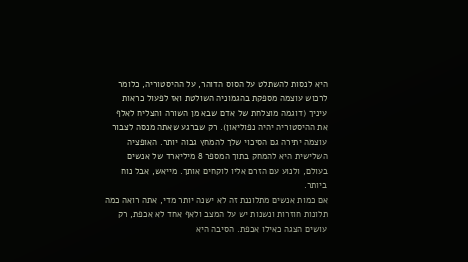היא לנסות להשתלט על הסוס הדוהר, על ההיסטוריה, כלומר לרכוש עוצמה מספקת בהגמוניה השולטת ואז לפעול כראות עיניך (דוגמה מוצלחת של אדם שבא מן השורה והצליח לאלף את ההיסטוריה יהיה נפוליאון). רק שברגע שאתה מנסה לצבור עוצמה יתירה גם הסיכוי שלך להמחץ גבוה יותר. האופציה השלישית היא להמחק בתוך המספר 8 מיליארד של אנשים בעולם, ולנוע עם הזרם אליו לוקחים אותך. מייאש, אבל נוח ביותר.
אם כמות אנשים מתלוננת זה לא ישנה יותר מדי, אתה רואה כמה תלונות חוזרות ונשנות יש על המצב ולאף אחד לא אכפת, רק עושים הצגה כאילו אכפת. הסיבה היא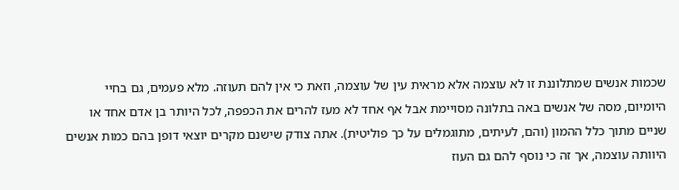שכמות אנשים שמתלוננת זו לא עוצמה אלא מראית עין של עוצמה, וזאת כי אין להם תעוזה. מלא פעמים, גם בחיי היומיום, מסה של אנשים באה בתלונה מסויימת אבל אף אחד לא מעז להרים את הכפפה, לכל היותר בן אדם אחד או שניים מתוך כלל ההמון (והם, לעיתים, מתוגמלים על כך פוליטית). אתה צודק שישנם מקרים יוצאי דופן בהם כמות אנשים היוותה עוצמה, אך זה כי נוסף להם גם העוז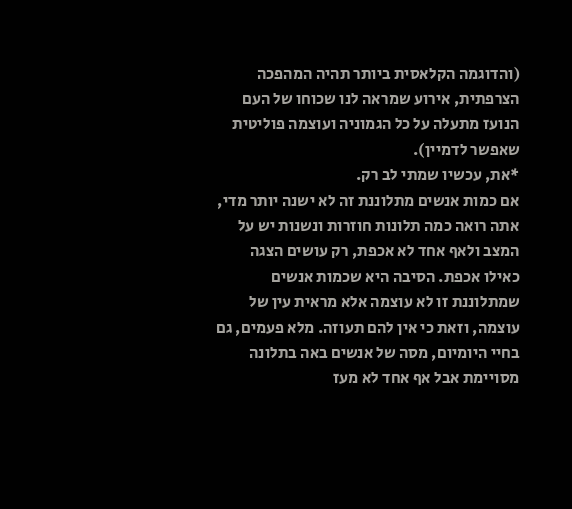(והדוגמה הקלאסית ביותר תהיה המהפכה הצרפתית, אירוע שמראה לנו שכוחו של העם הנועז מתעלה על כל הגמוניה ועוצמה פוליטית שאפשר לדמיין).
*את, עכשיו שמתי לב רק.
אם כמות אנשים מתלוננת זה לא ישנה יותר מדי, אתה רואה כמה תלונות חוזרות ונשנות יש על המצב ולאף אחד לא אכפת, רק עושים הצגה כאילו אכפת. הסיבה היא שכמות אנשים שמתלוננת זו לא עוצמה אלא מראית עין של עוצמה, וזאת כי אין להם תעוזה. מלא פעמים, גם בחיי היומיום, מסה של אנשים באה בתלונה מסויימת אבל אף אחד לא מעז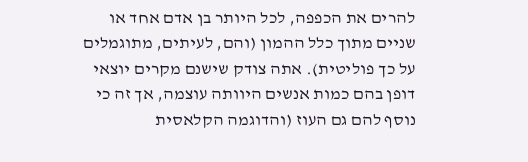להרים את הכפפה, לכל היותר בן אדם אחד או שניים מתוך כלל ההמון (והם, לעיתים, מתוגמלים על כך פוליטית). אתה צודק שישנם מקרים יוצאי דופן בהם כמות אנשים היוותה עוצמה, אך זה כי נוסף להם גם העוז (והדוגמה הקלאסית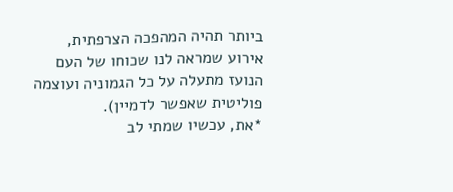ביותר תהיה המהפכה הצרפתית, אירוע שמראה לנו שכוחו של העם הנועז מתעלה על כל הגמוניה ועוצמה פוליטית שאפשר לדמיין).
*את, עכשיו שמתי לב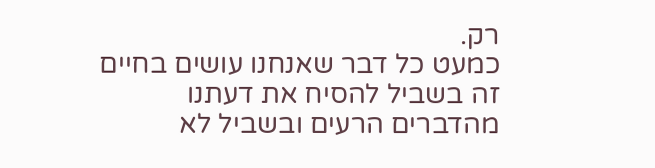רק.
כמעט כל דבר שאנחנו עושים בחיים זה בשביל להסיח את דעתנו מהדברים הרעים ובשביל לא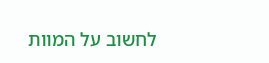לחשוב על המוות